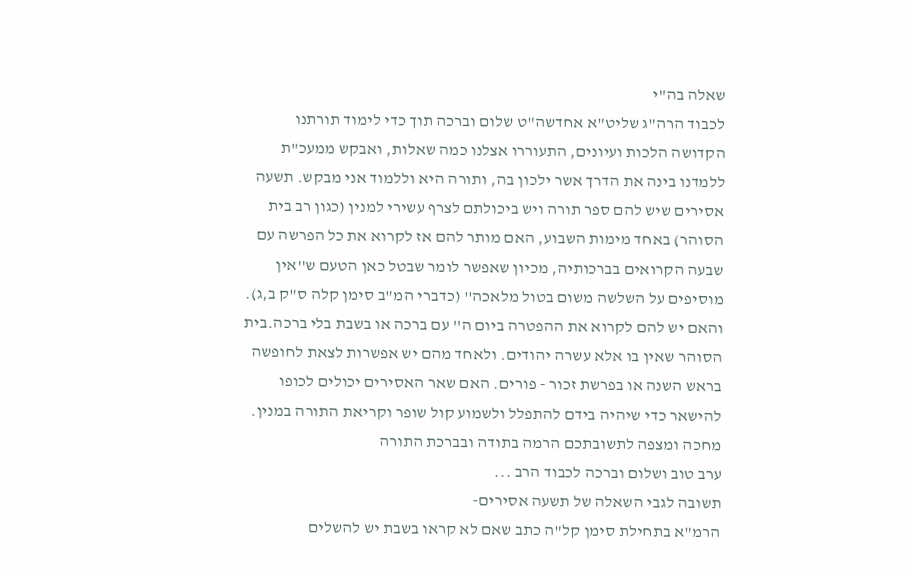שאלה בה"י
לכבוד הרה"ג שליט"א אחדשה"ט שלום וברכה תוך כדי לימוד תורתנו הקדושה הלכות ועיונים, התעוררו אצלנו כמה שאלות, ואבקש ממעכ"ת ללמדנו בינה את הדרך אשר ילכון בה, ותורה היא וללמוד אני מבקש. תשעה אסירים שיש להם ספר תורה ויש ביכולתם לצרף עשירי למנין (כגון רב בית הסוהר) באחד מימות השבוע, האם מותר להם אז לקרוא את כל הפרשה עם שבעה הקרואים בברכותיה, מכיון שאפשר לומר שבטל כאן הטעם ש''אין מוסיפים על השלשה משום בטול מלאכה'' (כדברי המ"ב סימן קלה ס"ק ב,ג).
והאם יש להם לקרוא את ההפטרה ביום ה'' עם ברכה או בשבת בלי ברכה.בית הסוהר שאין בו אלא עשרה יהודים. ולאחד מהם יש אפשרות לצאת לחופשה בראש השנה או בפרשת זכור - פורים. האם שאר האסירים יכולים לכופו להישאר כדי שיהיה בידם להתפלל ולשמוע קול שופר וקריאת התורה במנין.
מחכה ומצפה לתשובתכם הרמה בתודה ובברכת התורה
ערב טוב ושלום וברכה לכבוד הרב ...
תשובה לגבי השאלה של תשעה אסירים-
הרמ"א בתחילת סימן קל"ה כתב שאם לא קראו בשבת יש להשלים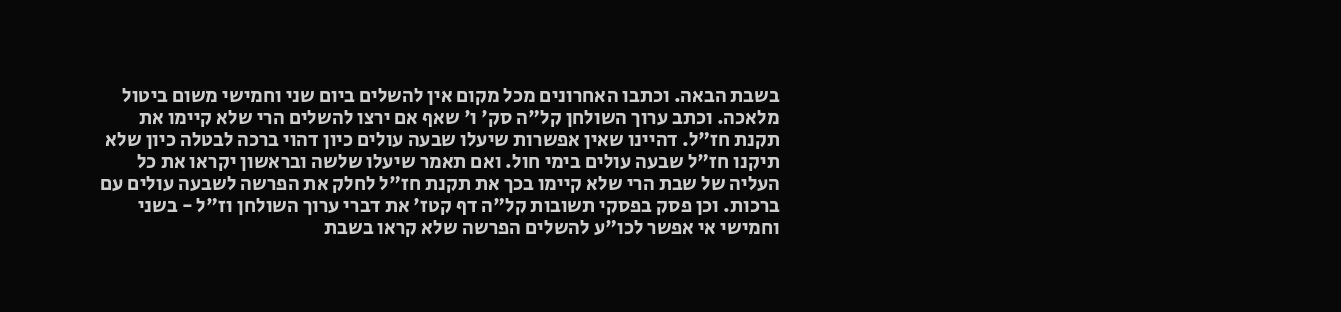בשבת הבאה. וכתבו האחרונים מכל מקום אין להשלים ביום שני וחמישי משום ביטול מלאכה. וכתב ערוך השולחן קל"ה סק' ו' שאף אם ירצו להשלים הרי שלא קיימו את תקנת חז"ל. דהיינו שאין אפשרות שיעלו שבעה עולים כיון דהוי ברכה לבטלה כיון שלא תיקנו חז"ל שבעה עולים בימי חול. ואם תאמר שיעלו שלשה ובראשון יקראו את כל העליה של שבת הרי שלא קיימו בכך את תקנת חז"ל לחלק את הפרשה לשבעה עולים עם ברכות. וכן פסק בפסקי תשובות קל"ה דף קטז' את דברי ערוך השולחן וז"ל - בשני וחמישי אי אפשר לכו"ע להשלים הפרשה שלא קראו בשבת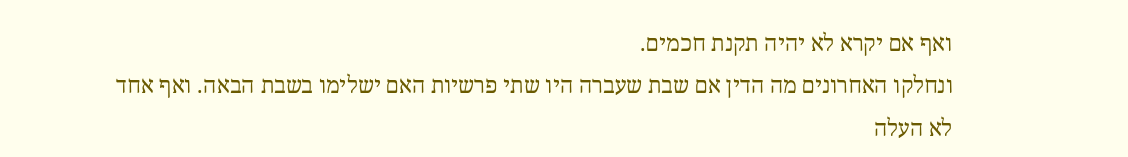ואף אם יקרא לא יהיה תקנת חכמים.
ונחלקו האחרונים מה הדין אם שבת שעברה היו שתי פרשיות האם ישלימו בשבת הבאה. ואף אחד לא העלה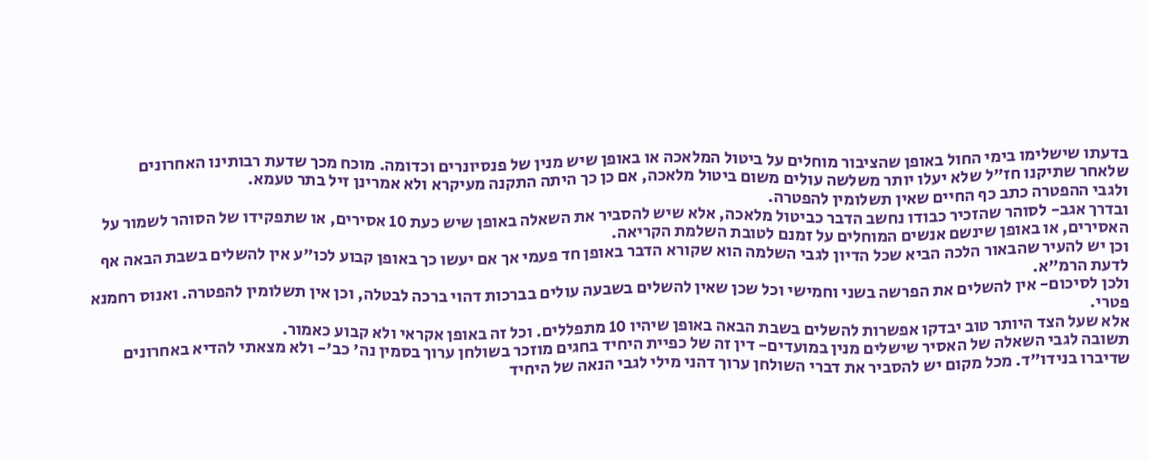בדעתו שישלימו בימי החול באופן שהציבור מוחלים על ביטול המלאכה או באופן שיש מנין של פנסיונרים וכדומה. מוכח מכך שדעת רבותינו האחרונים שלאחר שתיקנו חז"ל שלא יעלו יותר משלשה עולים משום ביטול מלאכה, אם כן כך היתה התקנה מעיקרא ולא אמרינן זיל בתר טעמא.
ולגבי ההפטרה כתב כף החיים שאין תשלומין להפטרה.
ובדרך אגב- לסוהר שהזכיר כבודו נחשב הדבר כביטול מלאכה, אלא שיש להסביר את השאלה באופן שיש כעת 10 אסירים, או שתפקידו של הסוהר לשמור על האסירים, או באופן שינשם אנשים המוחלים על זמנם לטובת השלמת הקריאה.
וכן יש להעיר שהבאור הלכה הביא שכל הדיון לגבי השלמה הוא שקורא הדבר באופן חד פעמי אך אם יעשו כך באופן קבוע לכו"ע אין להשלים בשבת הבאה אף לדעת הרמ"א.
ולכן לסיכום- אין להשלים את הפרשה בשני וחמישי וכל שכן שאין להשלים בשבעה עולים בברכות דהוי ברכה לבטלה, וכן אין תשלומין להפטרה. ואנוס רחמנא פטרי.
אלא שעל הצד היותר טוב יבדקו אפשרות להשלים בשבת הבאה באופן שיהיו 10 מתפללים. וכל זה באופן אקראי ולא קבוע כאמור.
תשובה לגבי השאלה של האסיר שישלים מנין במועדים- דין זה של כפיית היחיד בחגים מוזכר בשולחן ערוך בסמין נה' כב'- ולא מצאתי להדיא באחרונים שדיברו בנידו"ד. מכל מקום יש להסביר את דברי השולחן ערוך דהני מילי לגבי הנאה של היחיד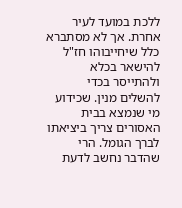ללכת במועד לעיר אחרת. אך לא מסתברא כלל שיחייבוהו חז"ל להישאר בכלא ולהתייסר בכדי להשלים מנין. שכידוע מי שנמצא בבית האסורים צריך ביציאתו לברך הגומל. הרי שהדבר נחשב לדעת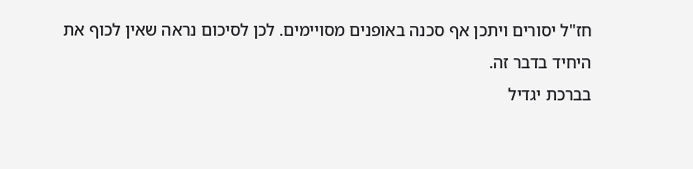חז"ל יסורים ויתכן אף סכנה באופנים מסויימים. לכן לסיכום נראה שאין לכוף את היחיד בדבר זה.
בברכת יגדיל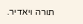תורה ויאדיר.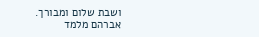ושבת שלום ומבורך.
אברהם מלמד